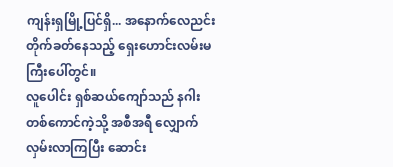ကျန်းရှမြို့ပြင်ရှိ... အနောက်လေညင်း တိုက်ခတ်နေသည့် ရှေးဟောင်းလမ်းမကြီးပေါ်တွင်။
လူပေါင်း ရှစ်ဆယ်ကျော်သည် နဂါးတစ်ကောင်ကဲ့သို့ အစီအရီ လျှောက်လှမ်းလာကြပြီး ဆောင်း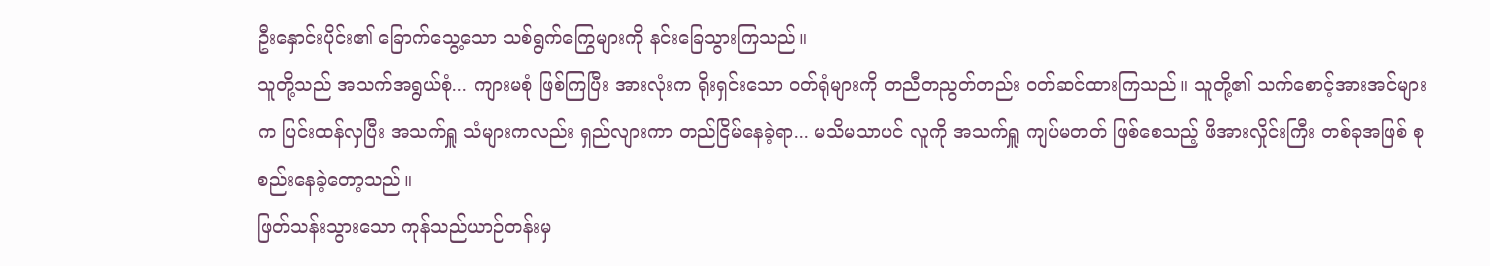ဦးနှောင်းပိုင်း၏ ခြောက်သွေ့သော သစ်ရွက်ကြွေများကို နင်းခြေသွားကြသည်။
သူတို့သည် အသက်အရွယ်စုံ... ကျားမစုံ ဖြစ်ကြပြီး အားလုံးက ရိုးရှင်းသော ဝတ်ရုံများကို တညီတညွတ်တည်း ဝတ်ဆင်ထားကြသည်။ သူတို့၏ သက်စောင့်အားအင်များက ပြင်းထန်လှပြီး အသက်ရှူ သံများကလည်း ရှည်လျားကာ တည်ငြိမ်နေခဲ့ရာ... မသိမသာပင် လူကို အသက်ရှူ ကျပ်မတတ် ဖြစ်စေသည့် ဖိအားလှိုင်းကြီး တစ်ခုအဖြစ် စုစည်းနေခဲ့တော့သည်။
ဖြတ်သန်းသွားသော ကုန်သည်ယာဉ်တန်းမှ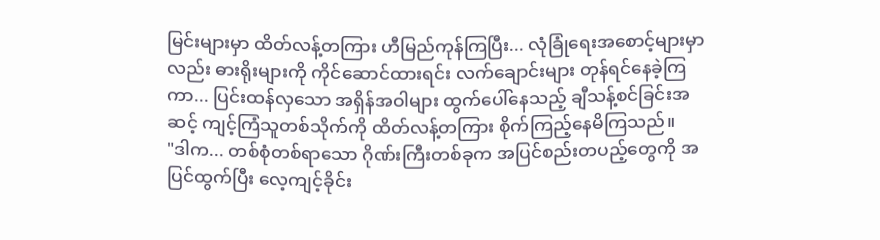မြင်းများမှာ ထိတ်လန့်တကြား ဟီမြည်ကုန်ကြပြီး... လုံခြုံရေးအစောင့်များမှာလည်း ဓားရိုးများကို ကိုင်ဆောင်ထားရင်း လက်ချောင်းများ တုန်ရင်နေခဲ့ကြကာ... ပြင်းထန်လှသော အရှိန်အဝါများ ထွက်ပေါ်နေသည့် ချီသန့်စင်ခြင်းအဆင့် ကျင့်ကြံသူတစ်သိုက်ကို ထိတ်လန့်တကြား စိုက်ကြည့်နေမိကြသည်။
"ဒါက... တစ်စုံတစ်ရာသော ဂိုဏ်းကြီးတစ်ခုက အပြင်စည်းတပည့်တွေကို အပြင်ထွက်ပြီး လေ့ကျင့်ခိုင်း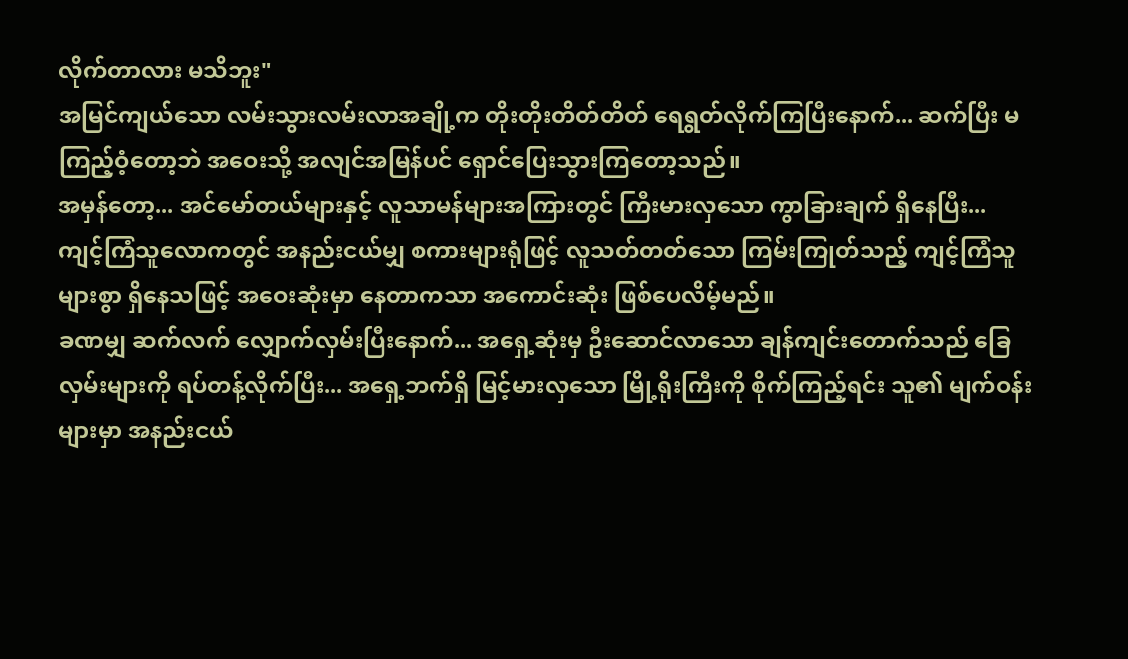လိုက်တာလား မသိဘူး"
အမြင်ကျယ်သော လမ်းသွားလမ်းလာအချို့က တိုးတိုးတိတ်တိတ် ရေရွတ်လိုက်ကြပြီးနောက်... ဆက်ပြီး မကြည့်ဝံ့တော့ဘဲ အဝေးသို့ အလျင်အမြန်ပင် ရှောင်ပြေးသွားကြတော့သည်။
အမှန်တော့... အင်မော်တယ်များနှင့် လူသာမန်များအကြားတွင် ကြီးမားလှသော ကွာခြားချက် ရှိနေပြီး... ကျင့်ကြံသူလောကတွင် အနည်းငယ်မျှ စကားများရုံဖြင့် လူသတ်တတ်သော ကြမ်းကြုတ်သည့် ကျင့်ကြံသူများစွာ ရှိနေသဖြင့် အဝေးဆုံးမှာ နေတာကသာ အကောင်းဆုံး ဖြစ်ပေလိမ့်မည်။
ခဏမျှ ဆက်လက် လျှောက်လှမ်းပြီးနောက်... အရှေ့ဆုံးမှ ဦးဆောင်လာသော ချန်ကျင်းတောက်သည် ခြေလှမ်းများကို ရပ်တန့်လိုက်ပြီး... အရှေ့ဘက်ရှိ မြင့်မားလှသော မြို့ရိုးကြီးကို စိုက်ကြည့်ရင်း သူ၏ မျက်ဝန်းများမှာ အနည်းငယ်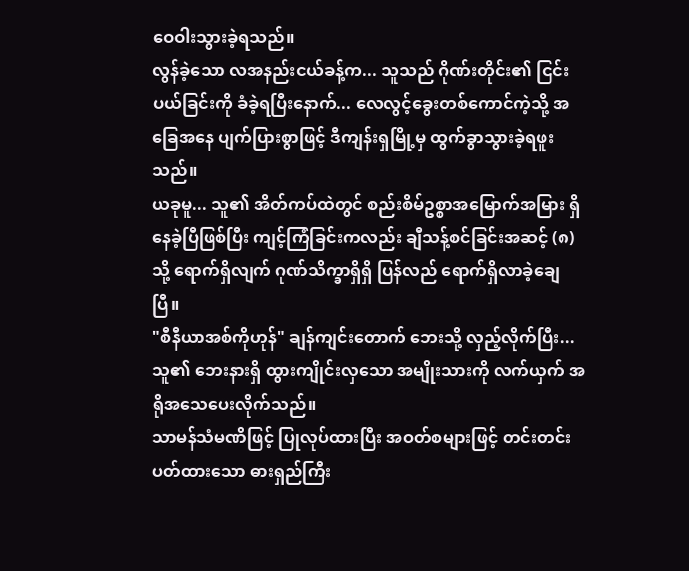ဝေဝါးသွားခဲ့ရသည်။
လွန်ခဲ့သော လအနည်းငယ်ခန့်က... သူသည် ဂိုဏ်းတိုင်း၏ ငြင်းပယ်ခြင်းကို ခံခဲ့ရပြီးနောက်... လေလွင့်ခွေးတစ်ကောင်ကဲ့သို့ အခြေအနေ ပျက်ပြားစွာဖြင့် ဒီကျန်းရှမြို့မှ ထွက်ခွာသွားခဲ့ရဖူးသည်။
ယခုမူ... သူ၏ အိတ်ကပ်ထဲတွင် စည်းစိမ်ဥစ္စာအမြောက်အမြား ရှိနေခဲ့ပြီဖြစ်ပြီး ကျင့်ကြံခြင်းကလည်း ချီသန့်စင်ခြင်းအဆင့် (၈) သို့ ရောက်ရှိလျက် ဂုဏ်သိက္ခာရှိရှိ ပြန်လည် ရောက်ရှိလာခဲ့ချေပြီ။
"စီနီယာအစ်ကိုဟုန်" ချန်ကျင်းတောက် ဘေးသို့ လှည့်လိုက်ပြီး... သူ၏ ဘေးနားရှိ ထွားကျိုင်းလှသော အမျိုးသားကို လက်ယှက် အရိုအသေပေးလိုက်သည်။
သာမန်သံမဏိဖြင့် ပြုလုပ်ထားပြီး အဝတ်စများဖြင့် တင်းတင်းပတ်ထားသော ဓားရှည်ကြီး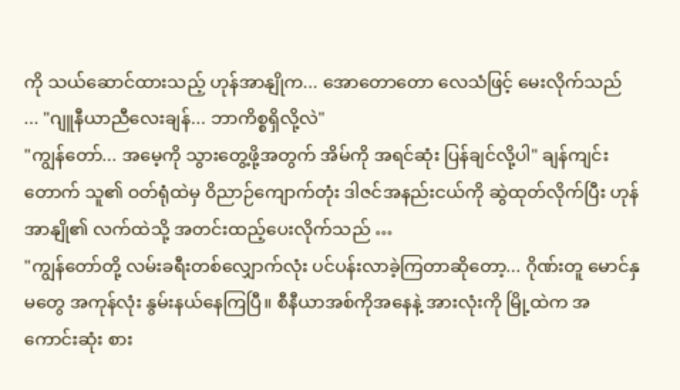ကို သယ်ဆောင်ထားသည့် ဟုန်အာနျိုက... အောတောတော လေသံဖြင့် မေးလိုက်သည် ... "ဂျူနီယာညီလေးချန်... ဘာကိစ္စရှိလို့လဲ"
"ကျွန်တော်... အမေ့ကို သွားတွေ့ဖို့အတွက် အိမ်ကို အရင်ဆုံး ပြန်ချင်လို့ပါ" ချန်ကျင်းတောက် သူ၏ ဝတ်ရုံထဲမှ ဝိညာဉ်ကျောက်တုံး ဒါဇင်အနည်းငယ်ကို ဆွဲထုတ်လိုက်ပြီး ဟုန်အာနျို၏ လက်ထဲသို့ အတင်းထည့်ပေးလိုက်သည် …
"ကျွန်တော်တို့ လမ်းခရီးတစ်လျှောက်လုံး ပင်ပန်းလာခဲ့ကြတာဆိုတော့... ဂိုဏ်းတူ မောင်နှမတွေ အကုန်လုံး နွမ်းနယ်နေကြပြီ။ စီနီယာအစ်ကိုအနေနဲ့ အားလုံးကို မြို့ထဲက အကောင်းဆုံး စား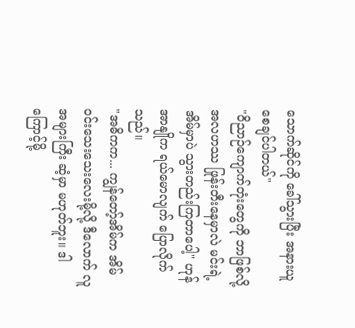သောက်ဆိုင်ကို ခေါ်သွားပြီး အနားယူစေချင်ပါတယ်"
"ဝိညာဉ်ကျောက်တုံးတွေကို ဘာဖြစ်လို့ အလဟဿ ဖြုန်းတီးနေမှာလဲ မင်းရဲ့ အိမ်မှာပဲ သွားတည်းကြတာပေါ့" ဟုန်အာနျိုက ရယ်မောလျက် ပြောလိုက်သည်။
"အဓိကက... ကျွန်တော့်အိမ်က အိမ်ဝင်းသေးသေးလေးမို့လို့ ဒီလောက် လူအများကြီး ဆံ့မှာ မဟုတ်ဘူး။ ဒါကြောင့်မို့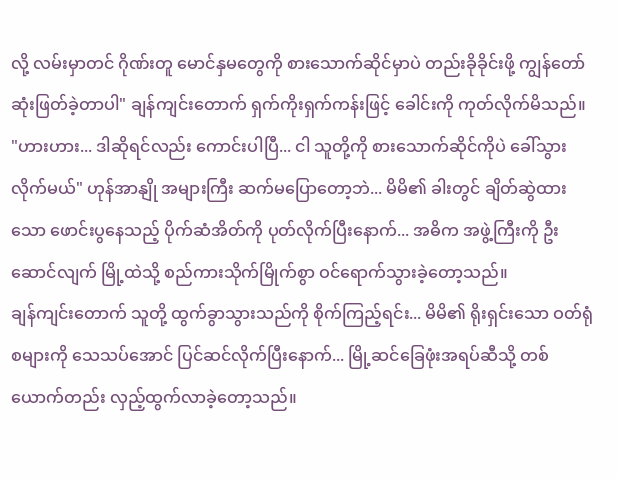လို့ လမ်းမှာတင် ဂိုဏ်းတူ မောင်နှမတွေကို စားသောက်ဆိုင်မှာပဲ တည်းခိုခိုင်းဖို့ ကျွန်တော် ဆုံးဖြတ်ခဲ့တာပါ" ချန်ကျင်းတောက် ရှက်ကိုးရှက်ကန်းဖြင့် ခေါင်းကို ကုတ်လိုက်မိသည်။
"ဟားဟား... ဒါဆိုရင်လည်း ကောင်းပါပြီ... ငါ သူတို့ကို စားသောက်ဆိုင်ကိုပဲ ခေါ်သွားလိုက်မယ်" ဟုန်အာနျို အများကြီး ဆက်မပြောတော့ဘဲ... မိမိ၏ ခါးတွင် ချိတ်ဆွဲထားသော ဖောင်းပွနေသည့် ပိုက်ဆံအိတ်ကို ပုတ်လိုက်ပြီးနောက်... အဓိက အဖွဲ့ကြီးကို ဦးဆောင်လျက် မြို့ထဲသို့ စည်ကားသိုက်မြိုက်စွာ ဝင်ရောက်သွားခဲ့တော့သည်။
ချန်ကျင်းတောက် သူတို့ ထွက်ခွာသွားသည်ကို စိုက်ကြည့်ရင်း... မိမိ၏ ရိုးရှင်းသော ဝတ်ရုံစများကို သေသပ်အောင် ပြင်ဆင်လိုက်ပြီးနောက်... မြို့ဆင်ခြေဖုံးအရပ်ဆီသို့ တစ်ယောက်တည်း လှည့်ထွက်လာခဲ့တော့သည်။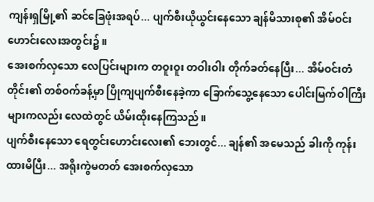ကျန်းရှမြို့၏ ဆင်ခြေဖုံးအရပ်... ပျက်စီးယိုယွင်းနေသော ချန်မိသားစု၏ အိမ်ဝင်းဟောင်းလေးအတွင်း၌။
အေးစက်လှသော လေပြင်းများက တဝူးဝူး တဝါးဝါး တိုက်ခတ်နေပြီး... အိမ်ဝင်းတံတိုင်း၏ တစ်ဝက်ခန့်မှာ ပြိုကျပျက်စီးနေခဲ့ကာ ခြောက်သွေ့နေသော ပေါင်းမြက်ဝါကြီးများကလည်း လေထဲတွင် ယိမ်းထိုးနေကြသည်။
ပျက်စီးနေသော ရေတွင်းဟောင်းလေး၏ ဘေးတွင်... ချန်၏ အမေသည် ခါးကို ကုန်းထားမိပြီး... အရိုးကွဲမတတ် အေးစက်လှသော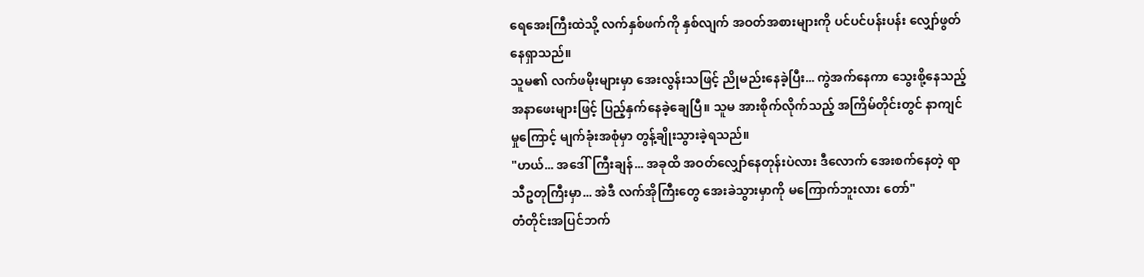ရေအေးကြီးထဲသို့ လက်နှစ်ဖက်ကို နှစ်လျက် အဝတ်အစားများကို ပင်ပင်ပန်းပန်း လျှော်ဖွတ်နေရှာသည်။
သူမ၏ လက်ဖမိုးများမှာ အေးလွန်းသဖြင့် ညိုမည်းနေခဲ့ပြီး... ကွဲအက်နေကာ သွေးစို့နေသည့် အနာဖေးများဖြင့် ပြည့်နှက်နေခဲ့ချေပြီ။ သူမ အားစိုက်လိုက်သည့် အကြိမ်တိုင်းတွင် နာကျင်မှုကြောင့် မျက်ခုံးအစုံမှာ တွန့်ချိုးသွားခဲ့ရသည်။
"ဟယ်... အဒေါ်ကြီးချန်... အခုထိ အဝတ်လျှော်နေတုန်းပဲလား ဒီလောက် အေးစက်နေတဲ့ ရာသီဥတုကြီးမှာ... အဲဒီ လက်အိုကြီးတွေ အေးခဲသွားမှာကို မကြောက်ဘူးလား တော်"
တံတိုင်းအပြင်ဘက်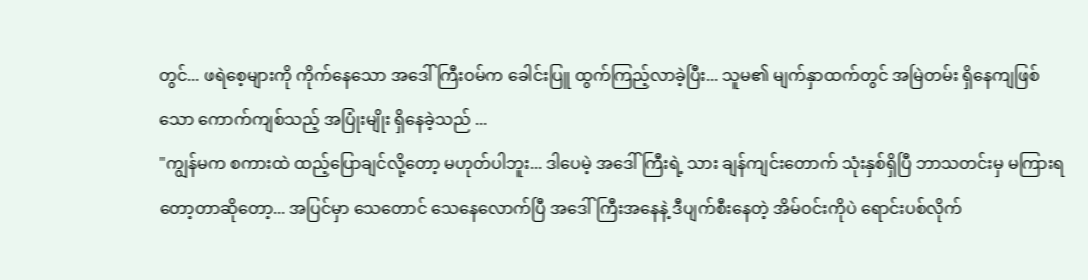တွင်... ဖရဲစေ့များကို ကိုက်နေသော အဒေါ်ကြီးဝမ်က ခေါင်းပြူ ထွက်ကြည့်လာခဲ့ပြီး... သူမ၏ မျက်နှာထက်တွင် အမြဲတမ်း ရှိနေကျဖြစ်သော ကောက်ကျစ်သည့် အပြုံးမျိုး ရှိနေခဲ့သည် ...
"ကျွန်မက စကားထဲ ထည့်ပြောချင်လို့တော့ မဟုတ်ပါဘူး... ဒါပေမဲ့ အဒေါ်ကြီးရဲ့ သား ချန်ကျင်းတောက် သုံးနှစ်ရှိပြီ ဘာသတင်းမှ မကြားရတော့တာဆိုတော့... အပြင်မှာ သေတောင် သေနေလောက်ပြီ အဒေါ်ကြီးအနေနဲ့ ဒီပျက်စီးနေတဲ့ အိမ်ဝင်းကိုပဲ ရောင်းပစ်လိုက်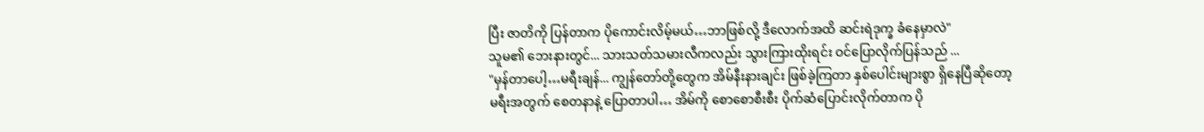ပြီး ဇာတိကို ပြန်တာက ပိုကောင်းလိမ့်မယ်…ဘာဖြစ်လို့ ဒီလောက်အထိ ဆင်းရဲဒုက္ခ ခံနေမှာလဲ"
သူမ၏ ဘေးနားတွင်... သားသတ်သမားလီကလည်း သွားကြားထိုးရင်း ဝင်ပြောလိုက်ပြန်သည် ...
"မှန်တာပေါ့…မရီးချန်... ကျွန်တော်တို့တွေက အိမ်နီးနားချင်း ဖြစ်ခဲ့ကြတာ နှစ်ပေါင်းများစွာ ရှိနေပြီဆိုတော့ မရီးအတွက် စေတနာနဲ့ ပြောတာပါ… အိမ်ကို စောစောစီးစီး ပိုက်ဆံပြောင်းလိုက်တာက ပို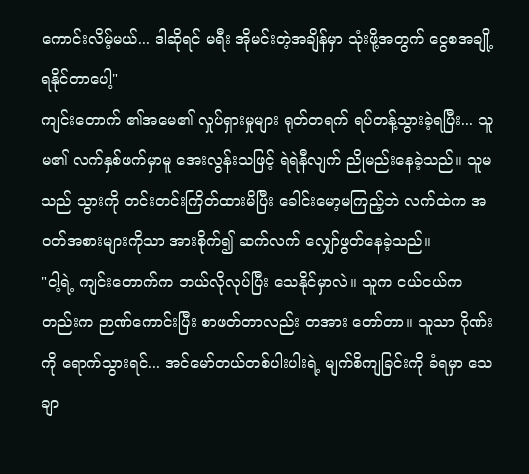ကောင်းလိမ့်မယ်... ဒါဆိုရင် မရီး အိုမင်းတဲ့အချိန်မှာ သုံးဖို့အတွက် ငွေစအချို့ ရနိုင်တာပေါ့"
ကျင်းတောက် ၏အမေ၏ လှုပ်ရှားမှုများ ရုတ်တရက် ရပ်တန့်သွားခဲ့ရပြီး... သူမ၏ လက်နှစ်ဖက်မှာမူ အေးလွန်းသဖြင့် ရဲရဲနီလျက် ညိုမည်းနေခဲ့သည်။ သူမသည် သွားကို တင်းတင်းကြိတ်ထားမိပြီး ခေါင်းမော့မကြည့်ဘဲ လက်ထဲက အဝတ်အစားများကိုသာ အားစိုက်၍ ဆက်လက် လျှော်ဖွတ်နေခဲ့သည်။
"ငါ့ရဲ့ ကျင်းတောက်က ဘယ်လိုလုပ်ပြီး သေနိုင်မှာလဲ။ သူက ငယ်ငယ်ကတည်းက ဉာဏ်ကောင်းပြီး စာဖတ်တာလည်း တအား တော်တာ။ သူသာ ဂိုဏ်းကို ရောက်သွားရင်... အင်မော်တယ်တစ်ပါးပါးရဲ့ မျက်စိကျခြင်းကို ခံရမှာ သေချာ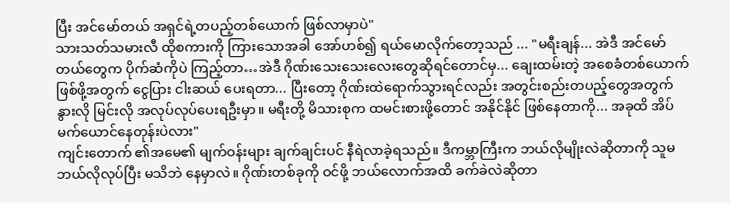ပြီး အင်မော်တယ် အရှင်ရဲ့တပည့်တစ်ယောက် ဖြစ်လာမှာပဲ"
သားသတ်သမားလီ ထိုစကားကို ကြားသောအခါ အော်ဟစ်၍ ရယ်မောလိုက်တော့သည် ... "မရီးချန်... အဲဒီ အင်မော်တယ်တွေက ပိုက်ဆံကိုပဲ ကြည့်တာ…အဲဒီ ဂိုဏ်းသေးသေးလေးတွေဆိုရင်တောင်မှ... ချေးထမ်းတဲ့ အစေခံတစ်ယောက် ဖြစ်ဖို့အတွက် ငွေပြား ငါးဆယ် ပေးရတာ... ပြီးတော့ ဂိုဏ်းထဲရောက်သွားရင်လည်း အတွင်းစည်းတပည့်တွေအတွက် နွားလို မြင်းလို အလုပ်လုပ်ပေးရဦးမှာ။ မရီးတို့ မိသားစုက ထမင်းစားဖို့တောင် အနိုင်နိုင် ဖြစ်နေတာကို... အခုထိ အိပ်မက်ယောင်နေတုန်းပဲလား"
ကျင်းတောက် ၏အမေ၏ မျက်ဝန်းများ ချက်ချင်းပင် နီရဲလာခဲ့ရသည်။ ဒီကမ္ဘာကြီးက ဘယ်လိုမျိုးလဲဆိုတာကို သူမ ဘယ်လိုလုပ်ပြီး မသိဘဲ နေမှာလဲ။ ဂိုဏ်းတစ်ခုကို ဝင်ဖို့ ဘယ်လောက်အထိ ခက်ခဲလဲဆိုတာ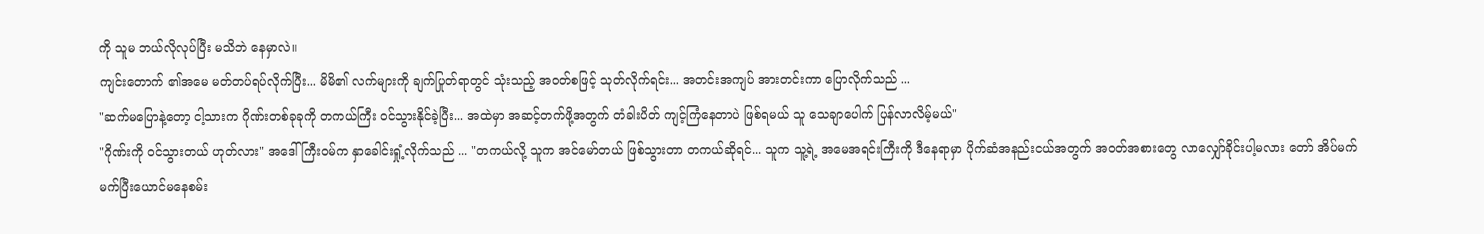ကို သူမ ဘယ်လိုလုပ်ပြီး မသိဘဲ နေမှာလဲ။
ကျင်းတောက် ၏အမေ မတ်တပ်ရပ်လိုက်ပြီး... မိမိ၏ လက်များကို ချက်ပြုတ်ရာတွင် သုံးသည့် အဝတ်စဖြင့် သုတ်လိုက်ရင်း... အတင်းအကျပ် အားတင်းကာ ပြောလိုက်သည် ...
"ဆက်မပြောနဲ့တော့ ငါ့သားက ဂိုဏ်းတစ်ခုခုကို တကယ်ကြီး ဝင်သွားနိုင်ခဲ့ပြီး... အထဲမှာ အဆင့်တက်ဖို့အတွက် တံခါးပိတ် ကျင့်ကြံနေတာပဲ ဖြစ်ရမယ် သူ သေချာပေါက် ပြန်လာလိမ့်မယ်"
"ဂိုဏ်းကို ဝင်သွားတယ် ဟုတ်လား" အဒေါ်ကြီးဝမ်က နှာခေါင်းရှုံ့လိုက်သည် ... "တကယ်လို့ သူက အင်မော်တယ် ဖြစ်သွားတာ တကယ်ဆိုရင်... သူက သူ့ရဲ့ အမေအရင်းကြီးကို ဒီနေရာမှာ ပိုက်ဆံအနည်းငယ်အတွက် အဝတ်အစားတွေ လာလျှော်ခိုင်းပါ့မလား တော် အိပ်မက် မက်ပြီးယောင်မနေစမ်း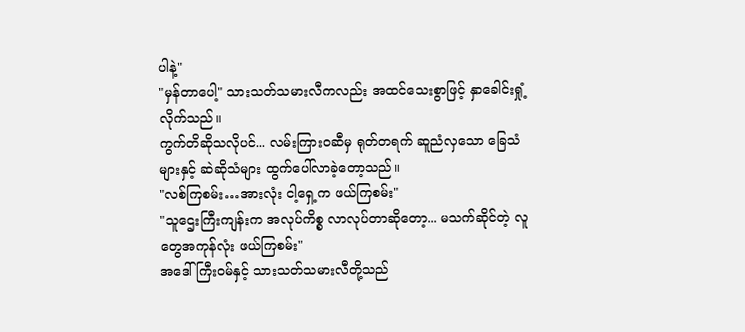ပါနဲ့"
"မှန်တာပေါ့" သားသတ်သမားလီကလည်း အထင်သေးစွာဖြင့် နှာခေါင်းရှုံ့လိုက်သည်။
ကွက်တိဆိုသလိုပင်... လမ်းကြားဝဆီမှ ရုတ်တရက် ဆူညံလှသော ခြေသံများနှင့် ဆဲဆိုသံများ ထွက်ပေါ်လာခဲ့တော့သည်။
"လစ်ကြစမ်း…အားလုံး ငါ့ရှေ့က ဖယ်ကြစမ်း"
"သူဌေးကြီးကျန်းက အလုပ်ကိစ္စ လာလုပ်တာဆိုတော့... မသက်ဆိုင်တဲ့ လူတွေအကုန်လုံး ဖယ်ကြစမ်း"
အဒေါ်ကြီးဝမ်နှင့် သားသတ်သမားလီတို့သည်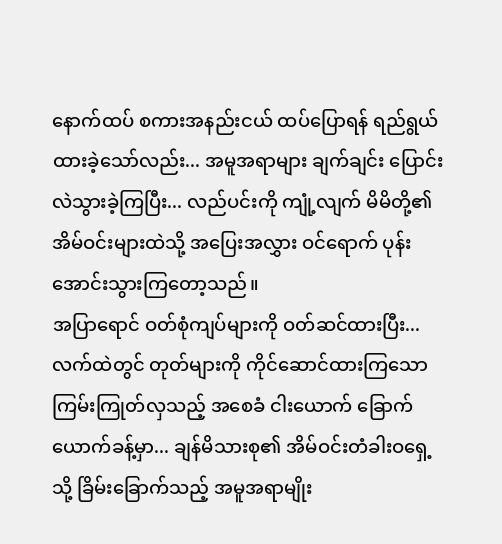နောက်ထပ် စကားအနည်းငယ် ထပ်ပြောရန် ရည်ရွယ်ထားခဲ့သော်လည်း... အမူအရာများ ချက်ချင်း ပြောင်းလဲသွားခဲ့ကြပြီး... လည်ပင်းကို ကျုံ့လျက် မိမိတို့၏ အိမ်ဝင်းများထဲသို့ အပြေးအလွှား ဝင်ရောက် ပုန်းအောင်းသွားကြတော့သည်။
အပြာရောင် ဝတ်စုံကျပ်များကို ဝတ်ဆင်ထားပြီး... လက်ထဲတွင် တုတ်များကို ကိုင်ဆောင်ထားကြသော ကြမ်းကြုတ်လှသည့် အစေခံ ငါးယောက် ခြောက်ယောက်ခန့်မှာ... ချန်မိသားစု၏ အိမ်ဝင်းတံခါးဝရှေ့သို့ ခြိမ်းခြောက်သည့် အမူအရာမျိုး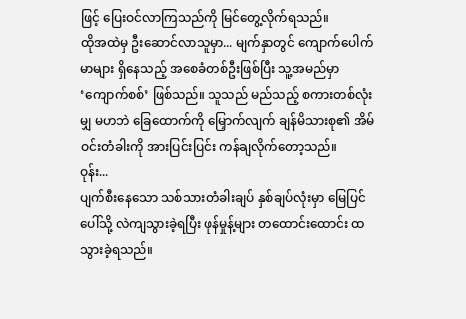ဖြင့် ပြေးဝင်လာကြသည်ကို မြင်တွေ့လိုက်ရသည်။
ထိုအထဲမှ ဦးဆောင်လာသူမှာ... မျက်နှာတွင် ကျောက်ပေါက်မာများ ရှိနေသည့် အစေခံတစ်ဦးဖြစ်ပြီး သူ့အမည်မှာ ‘ကျောက်စစ်’ ဖြစ်သည်။ သူသည် မည်သည့် စကားတစ်လုံးမျှ မဟဘဲ ခြေထောက်ကို မြှောက်လျက် ချန်မိသားစု၏ အိမ်ဝင်းတံခါးကို အားပြင်းပြင်း ကန်ချလိုက်တော့သည်။
ဝုန်း...
ပျက်စီးနေသော သစ်သားတံခါးချပ် နှစ်ချပ်လုံးမှာ မြေပြင်ပေါ်သို့ လဲကျသွားခဲ့ရပြီး ဖုန်မှုန့်များ တထောင်းထောင်း ထသွားခဲ့ရသည်။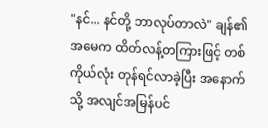"နင်... နင်တို့ ဘာလုပ်တာလဲ" ချန်၏ အမေက ထိတ်လန့်တကြားဖြင့် တစ်ကိုယ်လုံး တုန်ရင်လာခဲ့ပြီး အနောက်သို့ အလျင်အမြန်ပင်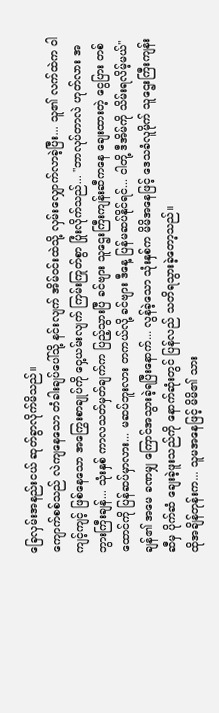ခြေလှမ်းအနည်းငယ် ဆုတ်ခွာလိုက်မိသည်။
ကျောက်စစ်သည် လဲကျနေသော တံခါးချပ်ပေါ်သို့ နင်းလျက် အိမ်ဝင်းထဲသို့ လှမ်းလျှောက်လာခဲ့ပြီး... သူ၏ လက်ထဲက ဝါကျင့်ကျင့် ဖြစ်နေသော အကြွေးစာချုပ်ကို ဝှေ့ယမ်းလျက် ကြမ်းကြုတ်စွာ ပြုံးလိုက်သည်... "ဘာလုပ်တာလဲ ဟုတ်လား အဘွားကြီးချန်... သုံးနှစ် ကာလသတ်မှတ်ချက်က ပြည့်သွားပြီ ခင်ဗျား သူဌေးကြီးကျန်းဆီကနေ ချေးထားတဲ့ ငွေပြား တစ်ထောင်ကို ပြန်ဆပ်မှာလား... မဆပ်ဘူးလား တကယ်လို့ ခင်ဗျား ဒီနေ့ ပြန်မဆပ်နိုင်ရင်... ငါတို့ ဒီအိမ်ကို သိမ်းရလိမ့်မယ်"
ချန်၏ အမေ ခဏမျှ ကြောင်အသွားခဲ့ရပြီးနောက်... လွန်ခဲ့သော သုံးနှစ်က မိမိအနေဖြင့် ဒေသခံလူမိုက် သူဌေးကြီးကျန်းဆီမှ ပိုက်ဆံ ချေးခဲ့ဖူးသည်ကို နောက်ဆုံးတွင် ပြန်လည် သတိရသွားခဲ့တော့သည်။
ထိုအချိန်တုန်းက... သူမအနေဖြင့် မိမိ၏ သား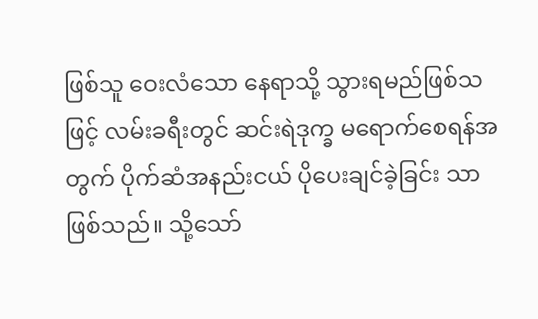ဖြစ်သူ ဝေးလံသော နေရာသို့ သွားရမည်ဖြစ်သဖြင့် လမ်းခရီးတွင် ဆင်းရဲဒုက္ခ မရောက်စေရန်အတွက် ပိုက်ဆံအနည်းငယ် ပိုပေးချင်ခဲ့ခြင်း သာ ဖြစ်သည်။ သို့သော်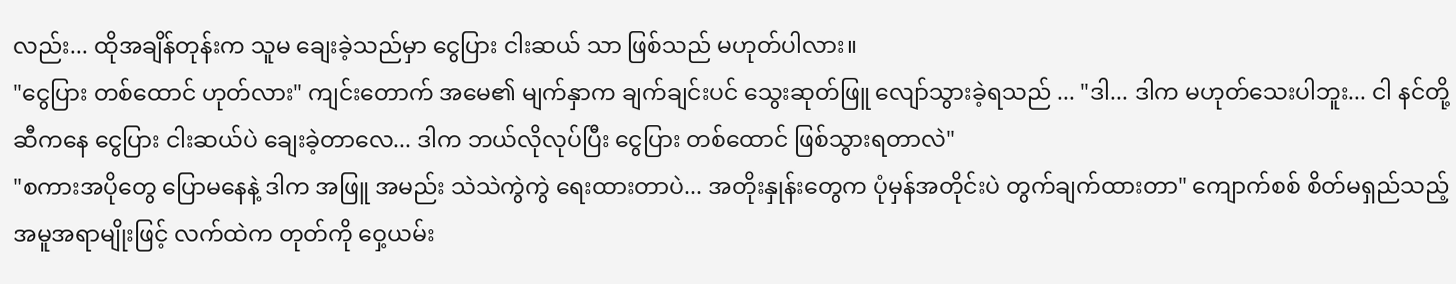လည်း... ထိုအချိန်တုန်းက သူမ ချေးခဲ့သည်မှာ ငွေပြား ငါးဆယ် သာ ဖြစ်သည် မဟုတ်ပါလား။
"ငွေပြား တစ်ထောင် ဟုတ်လား" ကျင်းတောက် အမေ၏ မျက်နှာက ချက်ချင်းပင် သွေးဆုတ်ဖြူ လျော်သွားခဲ့ရသည် ... "ဒါ... ဒါက မဟုတ်သေးပါဘူး... ငါ နင်တို့ဆီကနေ ငွေပြား ငါးဆယ်ပဲ ချေးခဲ့တာလေ... ဒါက ဘယ်လိုလုပ်ပြီး ငွေပြား တစ်ထောင် ဖြစ်သွားရတာလဲ"
"စကားအပိုတွေ ပြောမနေနဲ့ ဒါက အဖြူ အမည်း သဲသဲကွဲကွဲ ရေးထားတာပဲ... အတိုးနှုန်းတွေက ပုံမှန်အတိုင်းပဲ တွက်ချက်ထားတာ" ကျောက်စစ် စိတ်မရှည်သည့် အမူအရာမျိုးဖြင့် လက်ထဲက တုတ်ကို ဝှေ့ယမ်း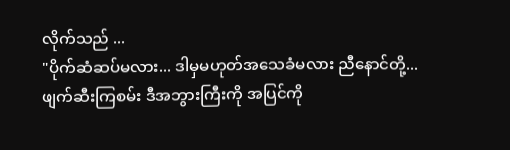လိုက်သည် ...
"ပိုက်ဆံဆပ်မလား... ဒါမှမဟုတ်အသေခံမလား ညီနောင်တို့... ဖျက်ဆီးကြစမ်း ဒီအဘွားကြီးကို အပြင်ကို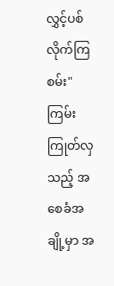လွှင့်ပစ်လိုက်ကြစမ်း"
ကြမ်းကြုတ်လှသည့် အစေခံအချို့မှာ အ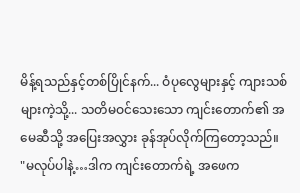မိန့်ရသည်နှင့်တစ်ပြိုင်နက်... ဝံပုလွေများနှင့် ကျားသစ်များကဲ့သို့... သတိမဝင်သေးသော ကျင်းတောက်၏ အမေဆီသို့ အပြေးအလွှား ခုန်အုပ်လိုက်ကြတော့သည်။
"မလုပ်ပါနဲ့…ဒါက ကျင်းတောက်ရဲ့ အဖေက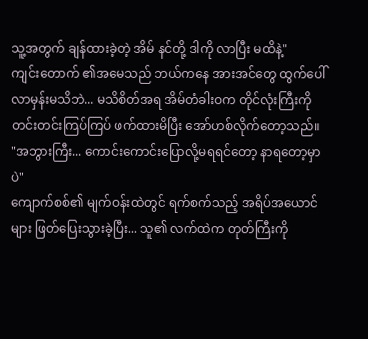သူ့အတွက် ချန်ထားခဲ့တဲ့ အိမ် နင်တို့ ဒါကို လာပြီး မထိနဲ့"
ကျင်းတောက် ၏အမေသည် ဘယ်ကနေ အားအင်တွေ ထွက်ပေါ်လာမှန်းမသိဘဲ... မသိစိတ်အရ အိမ်တံခါးဝက တိုင်လုံးကြီးကို တင်းတင်းကြပ်ကြပ် ဖက်ထားမိပြီး အော်ဟစ်လိုက်တော့သည်။
"အဘွားကြီး... ကောင်းကောင်းပြောလို့မရရင်တော့ နာရတော့မှာပဲ"
ကျောက်စစ်၏ မျက်ဝန်းထဲတွင် ရက်စက်သည့် အရိပ်အယောင်များ ဖြတ်ပြေးသွားခဲ့ပြီး... သူ၏ လက်ထဲက တုတ်ကြီးကို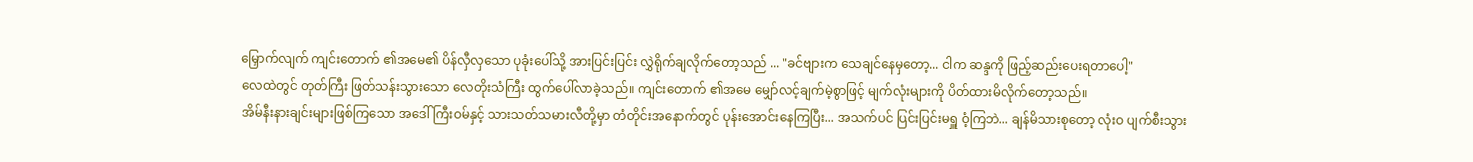မြှောက်လျက် ကျင်းတောက် ၏အမေ၏ ပိန်လှီလှသော ပုခုံးပေါ်သို့ အားပြင်းပြင်း လွှဲရိုက်ချလိုက်တော့သည် ... "ခင်ဗျားက သေချင်နေမှတော့... ငါက ဆန္ဒကို ဖြည့်ဆည်းပေးရတာပေါ့"
လေထဲတွင် တုတ်ကြီး ဖြတ်သန်းသွားသော လေတိုးသံကြီး ထွက်ပေါ်လာခဲ့သည်။ ကျင်းတောက် ၏အမေ မျှော်လင့်ချက်မဲ့စွာဖြင့် မျက်လုံးများကို ပိတ်ထားမိလိုက်တော့သည်။
အိမ်နီးနားချင်းများဖြစ်ကြသော အဒေါ်ကြီးဝမ်နှင့် သားသတ်သမားလီတို့မှာ တံတိုင်းအနောက်တွင် ပုန်းအောင်းနေကြပြီး... အသက်ပင် ပြင်းပြင်းမရှူ ဝံ့ကြဘဲ... ချန်မိသားစုတော့ လုံးဝ ပျက်စီးသွား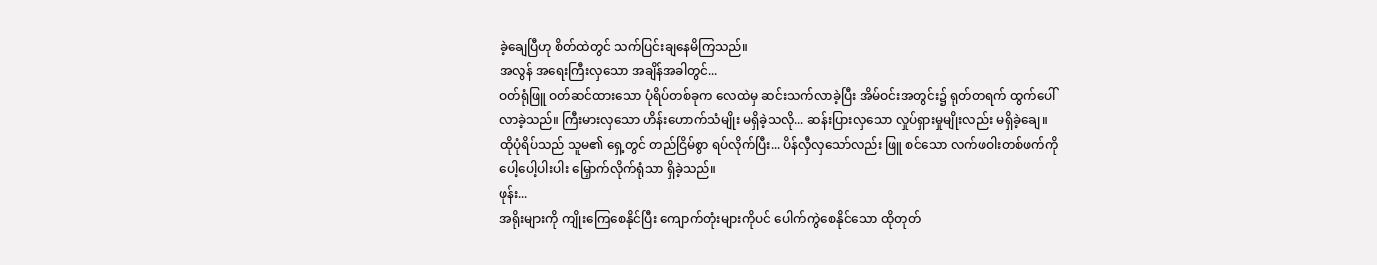ခဲ့ချေပြီဟု စိတ်ထဲတွင် သက်ပြင်းချနေမိကြသည်။
အလွန် အရေးကြီးလှသော အချိန်အခါတွင်...
ဝတ်ရုံဖြူ ဝတ်ဆင်ထားသော ပုံရိပ်တစ်ခုက လေထဲမှ ဆင်းသက်လာခဲ့ပြီး အိမ်ဝင်းအတွင်း၌ ရုတ်တရက် ထွက်ပေါ်လာခဲ့သည်။ ကြီးမားလှသော ဟိန်းဟောက်သံမျိုး မရှိခဲ့သလို... ဆန်းပြားလှသော လှုပ်ရှားမှုမျိုးလည်း မရှိခဲ့ချေ။
ထိုပုံရိပ်သည် သူမ၏ ရှေ့တွင် တည်ငြိမ်စွာ ရပ်လိုက်ပြီး... ပိန်လှီလှသော်လည်း ဖြူ စင်သော လက်ဖဝါးတစ်ဖက်ကို ပေါ့ပေါ့ပါးပါး မြှောက်လိုက်ရုံသာ ရှိခဲ့သည်။
ဖုန်း...
အရိုးများကို ကျိုးကြေစေနိုင်ပြီး ကျောက်တုံးများကိုပင် ပေါက်ကွဲစေနိုင်သော ထိုတုတ်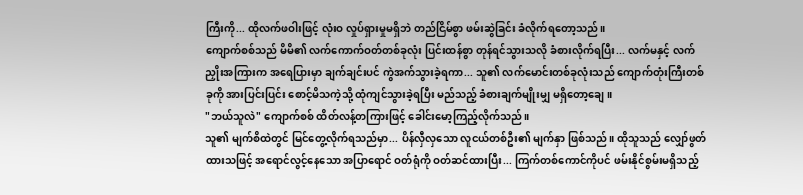ကြီးကို... ထိုလက်ဖဝါးဖြင့် လုံးဝ လှုပ်ရှားမှုမရှိဘဲ တည်ငြိမ်စွာ ဖမ်းဆွဲခြင်း ခံလိုက်ရတော့သည်။
ကျောက်စစ်သည် မိမိ၏ လက်ကောက်ဝတ်တစ်ခုလုံး ပြင်းထန်စွာ တုန်ရင်သွားသလို ခံစားလိုက်ရပြီး... လက်မနှင့် လက်ညှိုးအကြားက အရေပြားမှာ ချက်ချင်းပင် ကွဲအက်သွားခဲ့ရကာ... သူ၏ လက်မောင်းတစ်ခုလုံးသည် ကျောက်တုံးကြီးတစ်ခုကို အားပြင်းပြင်း စောင့်မိသကဲ့သို့ ထုံကျင်သွားခဲ့ရပြီး မည်သည့် ခံစားချက်မျိုးမျှ မရှိတော့ချေ။
"ဘယ်သူလဲ" ကျောက်စစ် ထိတ်လန့်တကြားဖြင့် ခေါင်းမော့ကြည့်လိုက်သည်။
သူ၏ မျက်စိထဲတွင် မြင်တွေ့လိုက်ရသည်မှာ... ပိန်လှီလှသော လူငယ်တစ်ဦး၏ မျက်နှာ ဖြစ်သည်။ ထိုသူသည် လျှော်ဖွတ်ထားသဖြင့် အရောင်လွင့်နေသော အပြာရောင် ဝတ်ရုံကို ဝတ်ဆင်ထားပြီး... ကြက်တစ်ကောင်ကိုပင် ဖမ်းနိုင်စွမ်းမရှိသည့်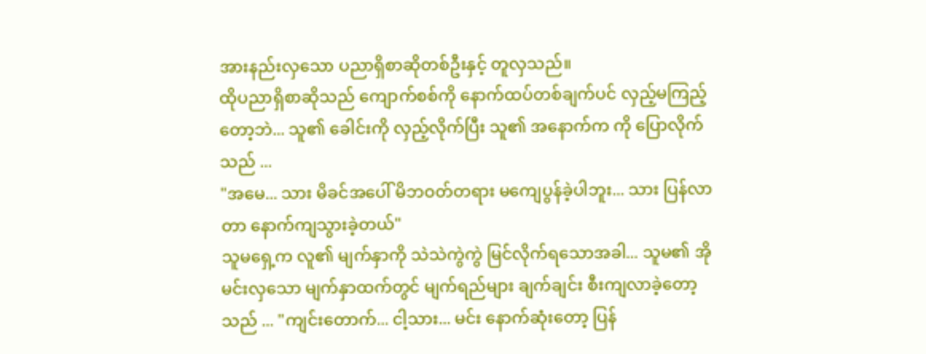အားနည်းလှသော ပညာရှိစာဆိုတစ်ဦးနှင့် တူလှသည်။
ထိုပညာရှိစာဆိုသည် ကျောက်စစ်ကို နောက်ထပ်တစ်ချက်ပင် လှည့်မကြည့်တော့ဘဲ... သူ၏ ခေါင်းကို လှည့်လိုက်ပြီး သူ၏ အနောက်က ကို ပြောလိုက်သည် ...
"အမေ... သား မိခင်အပေါ် မိဘဝတ်တရား မကျေပွန်ခဲ့ပါဘူး... သား ပြန်လာတာ နောက်ကျသွားခဲ့တယ်"
သူမရှေ့က လူ၏ မျက်နှာကို သဲသဲကွဲကွဲ မြင်လိုက်ရသောအခါ... သူမ၏ အိုမင်းလှသော မျက်နှာထက်တွင် မျက်ရည်များ ချက်ချင်း စီးကျလာခဲ့တော့သည် ... "ကျင်းတောက်... ငါ့သား... မင်း နောက်ဆုံးတော့ ပြန်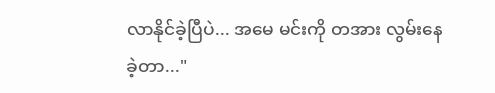လာနိုင်ခဲ့ပြီပဲ... အမေ မင်းကို တအား လွမ်းနေခဲ့တာ..."